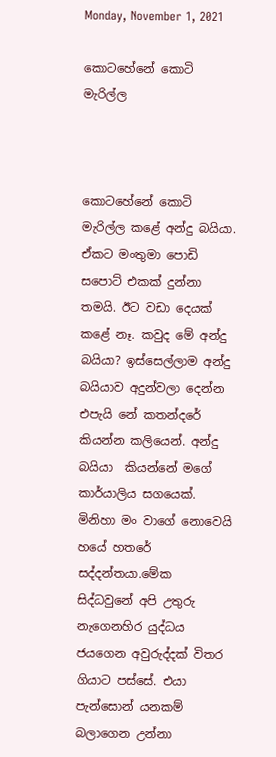Monday, November 1, 2021

කොටහේනේ කොටි මැරිල්ල



කොටහේනේ කොටි මැරිල්ල කළේ අන්දු බයියා. ඒකට මංතුමා පොඩි සපොට් එකක් දුන්නා තමයි. ඊට වඩා දෙයක් කළේ නෑ. කවුද මේ අන්දු බයියා? ඉස්සෙල්ලාම අන්දු බයියාව අදුන්වලා දෙන්න එපැයි නේ කතන්දරේ කියන්න කලියෙන්. අන්දු බයියා  කියන්නේ මගේ කාර්යාලිය සගයෙක්. මිනිහා මං වාගේ නොවෙයි හයේ හතරේ සද්දන්තයා.මේක සිද්ධවුනේ අපි උතුරු නැගෙනහිර යුද්ධය ජයගෙන අවුරුද්දක් විතර ගියාට පස්සේ. එයා පැන්සොන් යනකම් බලාගෙන උන්නා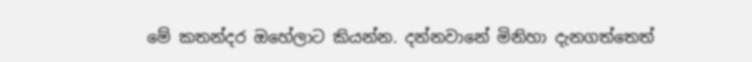මේ කතන්දර ඔහේලාට කියන්න. දන්නවානේ මිනිහා දැනගත්තෙත්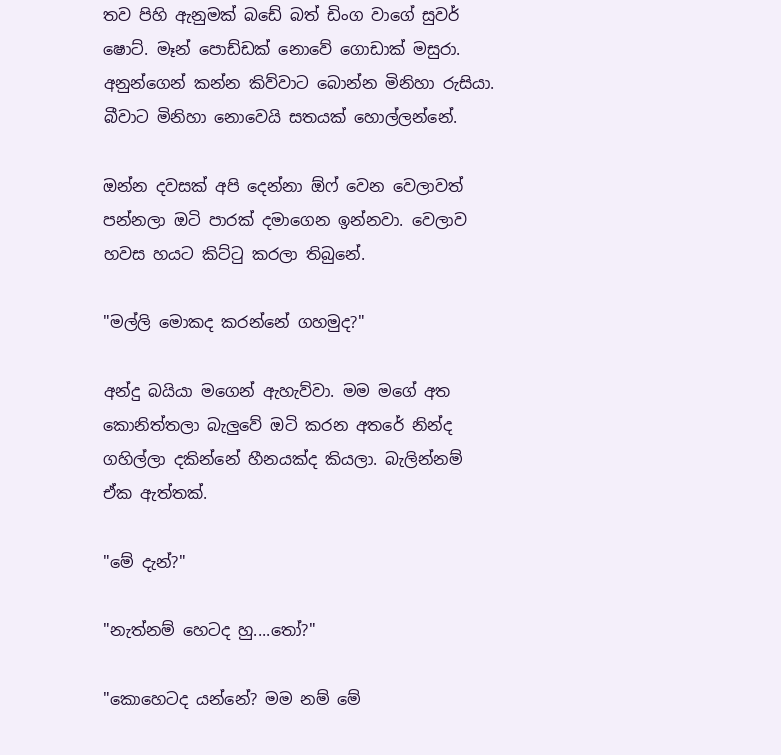තව පිහි ඇනුමක් බඩේ බත් ඩිංග වාගේ සුවර් ෂොට්. මෑන් පොඩ්ඩක් නොවේ ගොඩාක් මසුරා. අනුන්ගෙන් කන්න කිව්වාට බොන්න මිනිහා රුසියා. බීවාට මිනිහා නොවෙයි සතයක් හොල්ලන්නේ.

ඔන්න දවසක් අපි දෙන්නා ඕෆ් වෙන වෙලාවත් පන්නලා ඔටි පාරක් දමාගෙන ඉන්නවා. වෙලාව හවස හයට කිට්ටු කරලා තිබුනේ.

"මල්ලි මොකද කරන්නේ ගහමුද?"

අන්දු බයියා මගෙන් ඇහැව්වා. මම මගේ අත කොනිත්තලා බැලුවේ ඔටි කරන අතරේ නින්ද ගහිල්ලා දකින්නේ හීනයක්ද කියලා. බැලින්නම් ඒක ඇත්තක්.

"මේ දැන්?"

"නැත්නම් හෙටද හු....තෝ?"

"කොහෙටද යන්නේ? මම නම් මේ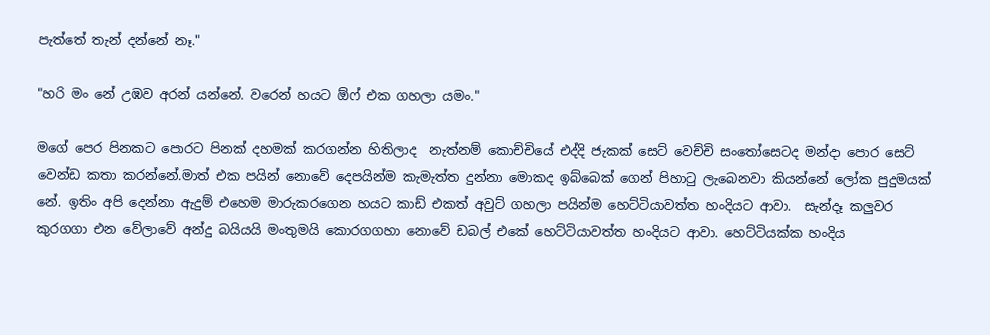පැත්තේ තැන් දන්නේ නෑ."

"හරි මං නේ උඹව අරන් යන්නේ. වරෙන් හයට ඕෆ් එක ගහලා යමං."

මගේ පෙර පිනකට පොරට පිනක් දහමක් කරගන්න හිතිලාද  නැත්නම් කොච්චියේ එද්දි ජැකක් සෙට් වෙච්චි සංතෝසෙටද මන්දා පොර සෙට් වෙන්ඩ කතා කරන්නේ.මාත් එක පයින් නොවේ දෙපයින්ම කැමැත්ත දුන්නා මොකද ඉබ්බෙක් ගෙන් පිහාටු ලැබෙනවා කියන්නේ ලෝක පුදුමයක් නේ. ඉතිං අපි දෙන්නා ඇදුම් එහෙම මාරුකරගෙන හයට කාඩ් එකත් අවුට් ගහලා පයින්ම හෙට්ටියාවත්ත හංදියට ආවා.  සැන්දෑ කලුවර කුරගගා එන වේලාවේ අන්දු බයියයි මංතුමයි කොරගගහා නොවේ ඩබල් එකේ හෙට්ටියාවත්ත හංදියට ආවා. හෙට්ටියක්ක හංදිය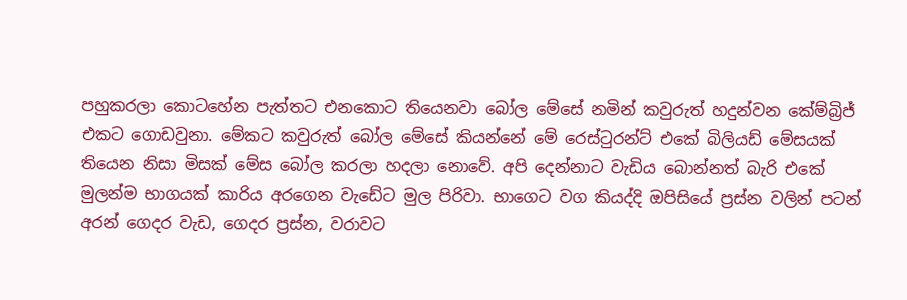පහුකරලා කොටහේන පැත්තට එනකොට තියෙනවා බෝල මේසේ නමින් කවුරුත් හදුන්වන කේම්බ්‍රිජ් එකට ගොඩවුනා. මේකට කවුරුත් බෝල මේසේ කියන්නේ මේ රෙස්ටුරන්ට් එකේ බිලියඩ් මේසයක් තියෙන නිසා මිසක් මේස බෝල කරලා හදලා නොවේ. අපි දෙන්නාට වැඩිය බොන්නත් බැරි එකේ මුලන්ම භාගයක් කාරිය අරගෙන වැඩේට මුල පිරිවා. භාගෙට වග කියද්දි ඔපිසියේ ප්‍රස්න වලින් පටන් අරන් ගෙදර වැඩ, ගෙදර ප්‍රස්න, වරාවට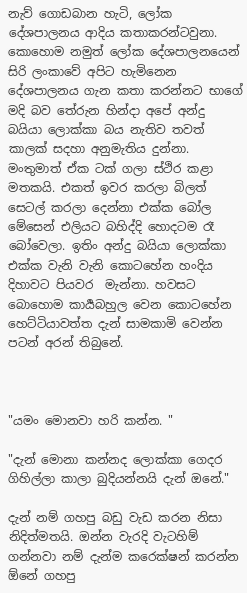නැව් ගොඩබාන හැටි, ලෝක දේශපාලනය ආදිය කතාකරන්ටවුනා. කොහොම නමුත් ලෝක දේශපාලනයෙන් සිරි ලංකාවේ අපිට හැමිනෙන දේශපාලනය ගැන කතා කරන්නට භාගේ මදි බව තේරුන හින්දා අපේ අන්දු බයියා ලොක්කා බය නැතිව තවත් කාලක් සදහා අනුමැතිය දුන්නා. මංතුමාත් ඒක ටක් ගලා ස්ථිර කළා මතකයි. එකත් ඉවර කරලා බිලත් සෙටල් කරලා දෙන්නා එක්ක බෝල මේසෙන් එලියට බහිද්දි හොදටම රෑ බෝවෙලා. ඉතිං අන්දු බයියා ලොක්කා එක්ක වැනි වැනි කොටහේන හංදිය දිහාවට පියවර  මැන්නා. හවසට බොහොම කාර්‍යබහුල වෙන කොටහේන හෙට්ටියාවත්ත දැන් සාමකාමි වෙන්න පටන් අරන් තිබුනේ.



"යමං මොනවා හරි කන්න. "

"දැන් මොනා කන්නද ලොක්කා ගෙදර ගිහිල්ලා කාලා බුදියන්නයි දැන් ඔනේ."

දැන් නම් ගහපු බඩු වැඩ කරන නිසා නිදිත්මතයි. ඔන්න වැරදි වැටහිම් ගන්නවා නම් දැන්ම කරෙක්ෂන් කරන්න ඕනේ ගහපු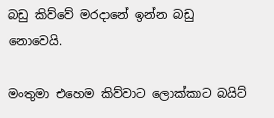බඩු කිව්වේ මරදානේ ඉන්න බඩු නොවෙයි.

මංතුමා එහෙම කිව්වාට ලොක්කාට බයිට්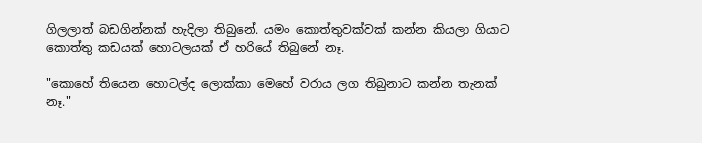ගිලලාත් බඩගින්නක් හැදිලා තිබුනේ. යමං කොත්තුවක්වක් කන්න කියලා ගියාට කොත්තු කඩයක් හොටලයක් ඒ හරියේ තිබුනේ නෑ.

"කොහේ තියෙන හොටල්ද ලොක්කා මෙහේ වරාය ලග තිබුනාට කන්න තැනක් නෑ."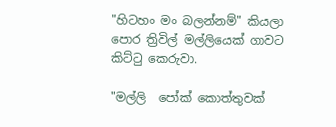"හිටහං මං බලන්නම්" කියලා පොර ත්‍රිවිල් මල්ලියෙක් ගාවට කිට්ටු කෙරුවා.

"මල්ලි  පෝක් කොත්තුවක්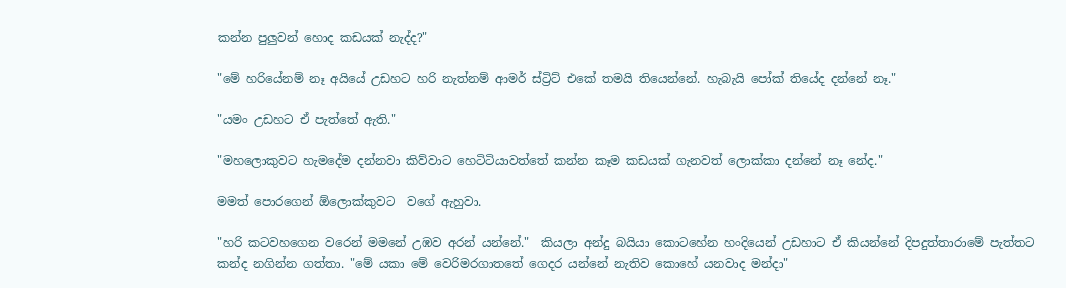කන්න පුලුවන් හොද කඩයක් නැද්ද?"

"මේ හරියේනම් නෑ අයියේ උඩහට හරි නැත්නම් ආමර් ස්ට්‍රිට් එකේ තමයි තියෙන්නේ. හැබැයි පෝක් තියේද දන්නේ නෑ."

"යමං උඩහට ඒ පැත්තේ ඇති."

"මහලොකුවට හැමදේම දන්නවා කිව්වාට හෙටිටියාවත්තේ කන්න කෑම කඩයක් ගැනවත් ලොක්කා දන්නේ නෑ නේද."

මමත් පොරගෙන් ඕලොක්කුවට  වගේ ඇහුවා.

"හරි කටවහගෙන වරෙන් මමනේ උඹව අරන් යන්නේ."  කියලා අන්දු බයියා කොටහේන හංදියෙන් උඩහාට ඒ කියන්නේ දිපදුත්තාරාමේ පැත්තට කන්ද නගින්න ගත්තා. "මේ යකා මේ වෙරිමරගාතතේ ගෙදර යන්නේ නැතිව කොහේ යනවාද මන්දා"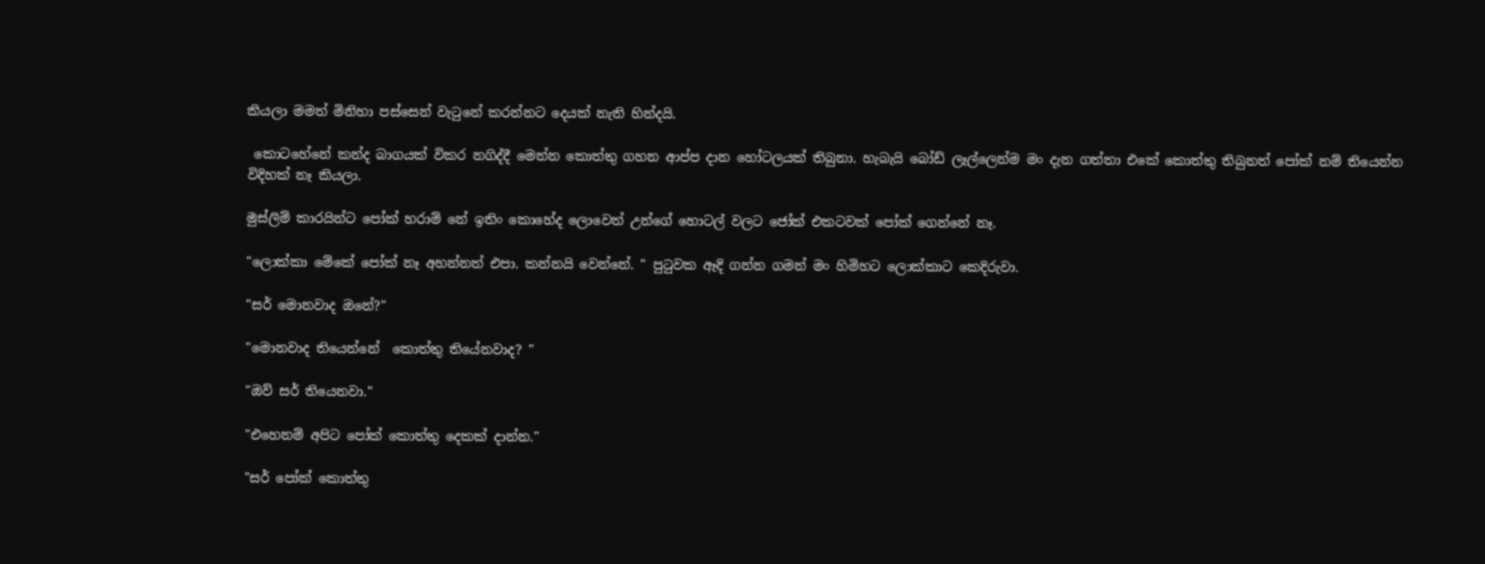කියලා මමත් මිනිහා පස්සෙන් වැටුනේ කරන්නට දෙයක් නැති හින්දයි.

 කොටහේනේ කන්ද බාගයක් විකර නගිද්දී මෙන්න කොත්තු ගහන ආප්ප දාන හෝටලයක් තිබුනා. හැබැයි බෝඩ් ලෑල්ලෙන්ම මං දැන ගත්තා එකේ කොත්තු තිබුනත් පෝක් නම් තියෙන්න විදිහක් නෑ කියලා.

මුස්ලිම් කාරයින්ට පෝක් හරාම් නේ ඉතිං කොහේද ලොවෙත් උන්ගේ හොටල් වලට ජෝක් එකටවක් පෝක් ගෙන්නේ නෑ.

"ලොක්කා මේකේ පෝක් නෑ අහන්නත් එපා. කන්නයි වෙන්නේ. " පුටුවක ඈදි ගන්න ගමන් මං හිමිහට ලොක්කාට කෙදිරුවා.

"සර් මොනවාද ඔනේ?"

"මොනවාද තියෙන්නේ  කොත්තු තියේනවාද? "

"ඔව් සර් තියෙනවා."

"එහෙනම් අපිට පෝක් කොත්තු දෙකක් දාන්න."

"සර් පෝක් කොත්තු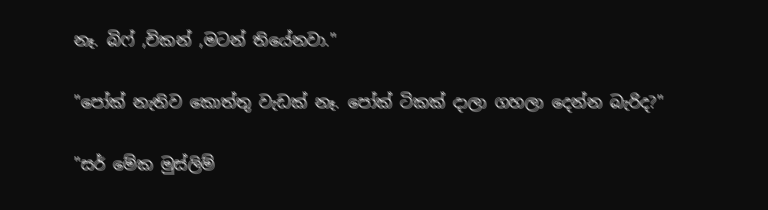නෑ. බිෆ් ,චිකන් ,මටන් තියේනවා."

"පෝක් නැතිව කොත්තු වැඩක් නෑ. පෝක් ටිකක් දාලා ගහලා දෙන්න බැරිද?"

"සර් මේක මුස්ලිම්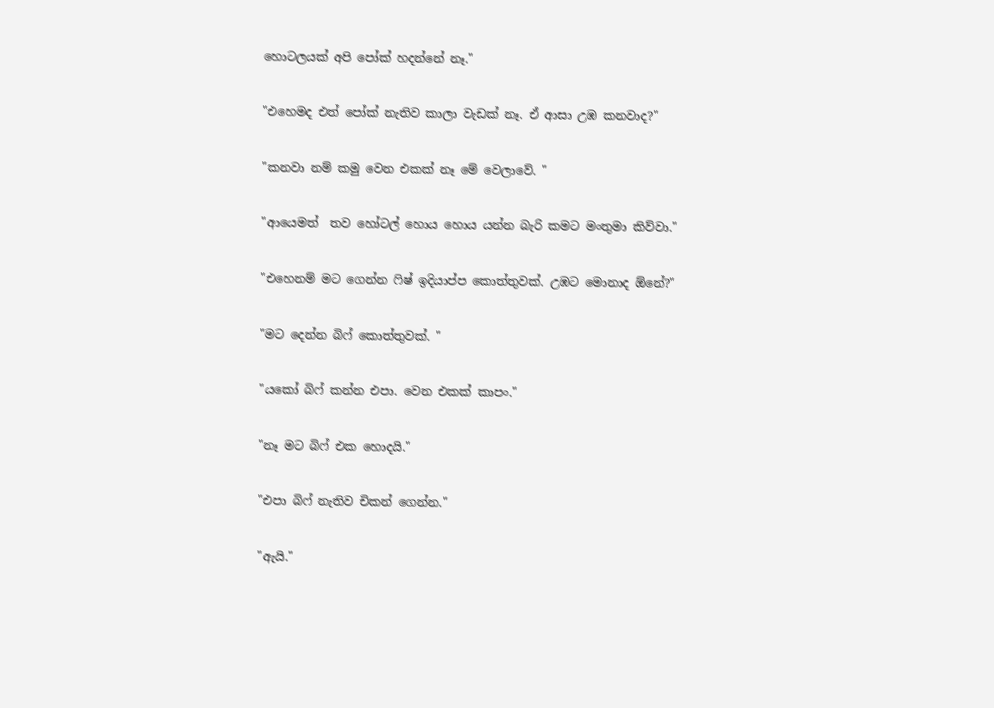හොටලයක් අපි පෝක් හදන්නේ නෑ."

"එහෙමද එත් පෝක් නැතිව කාලා වැඩක් නෑ. ඒ ආසා උඹ කනවාද?"

"කනවා නම් කමු වෙන එකක් නෑ මේ වෙලාවේ. "

"ආයෙමත්  තව හෝටල් හොය හොය යන්න බැරි කමට මංතුමා කිව්වා."

"එහෙනම් මට ගෙන්න ෆිෂ් ඉදියාප්ප කොත්තුවක්. උඹට මොනාද ඕනේ?"

"මට දෙන්න බිෆ් කොත්තුවක්. "

"යකෝ බිෆ් කන්න එපා. වෙන එකක් කාපං."

"නෑ මට බිෆ් එක හොදයි."

"එපා බිෆ් නැතිව චිකන් ගෙන්න."

"ඇයි."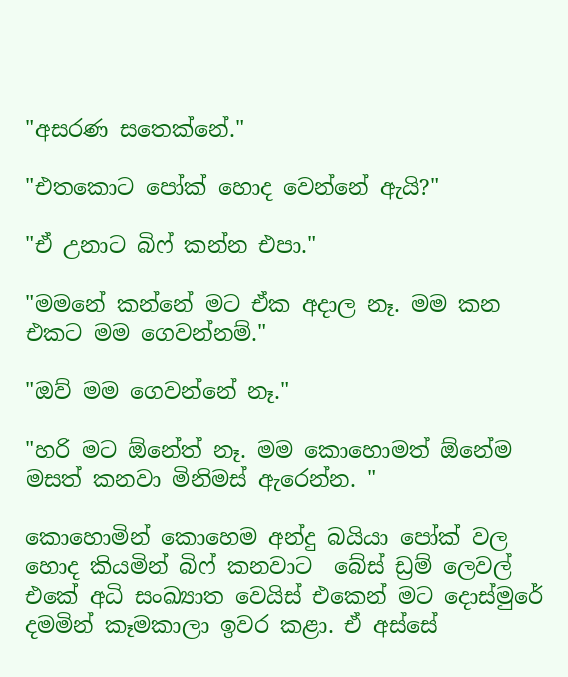"අසරණ සතෙක්නේ."

"එතකොට පෝක් හොද වෙන්නේ ඇයි?"

"ඒ උනාට බිෆ් කන්න එපා."

"මමනේ කන්නේ මට ඒක අදාල නෑ. මම කන එකට මම ගෙවන්නම්."

"ඔව් මම ගෙවන්නේ නෑ."

"හරි මට ඕනේත් නෑ. මම කොහොමත් ඕනේම මසත් කනවා මිනිමස් ඇරෙන්න. "

කොහොමින් කොහෙම අන්දු බයියා පෝක් වල හොද කියමින් බිෆ් කනවාට  බේස් ඩ්‍රම් ලෙවල් එකේ අධි සංඛ්‍යාත වෙයිස් එකෙන් මට දොස්මුරේ දමමින් කෑමකාලා ඉවර කළා. ඒ අස්සේ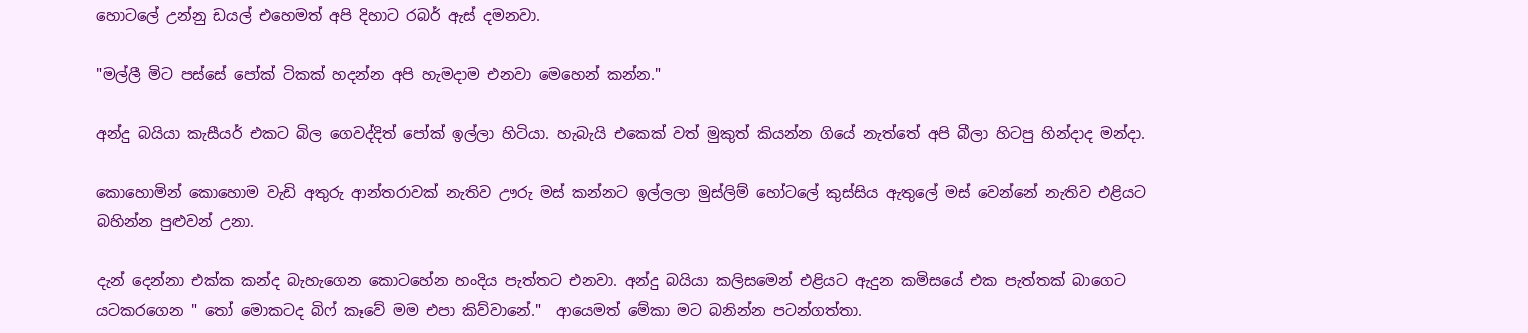හොටලේ උන්නු ඩයල් එහෙමත් අපි දිහාට රබර් ඇස් දමනවා.

"මල්ලී මිට පස්සේ පෝක් ටිකක් හදන්න අපි හැමදාම එනවා මෙහෙන් කන්න."

අන්දු බයියා කැසීයර් එකට බිල ගෙවද්දිත් පෝක් ඉල්ලා හිටියා. හැබැයි එකෙක් වත් මුකුත් කියන්න ගියේ නැත්තේ අපි බීලා හිටපු හින්දාද මන්දා.

කොහොමින් කොහොම වැඩි අතුරු ආන්තරාවක් නැතිව ඌරු මස් කන්නට ඉල්ලලා මුස්ලිම් හෝටලේ කුස්සිය ඇතුලේ මස් වෙන්නේ නැතිව එළියට බහින්න පුළුවන් උනා.

දැන් දෙන්නා එක්ක කන්ද බැහැගෙන කොටහේන හංදිය පැත්තට එනවා. අන්දු බයියා කලිසමෙන් එළියට ඇදුන කමිසයේ එක පැත්තක් බාගෙට යටකරගෙන " තෝ මොකටද බිෆ් කෑවේ මම එපා කිව්වානේ."  ආයෙමත් මේකා මට බනින්න පටන්ගත්තා.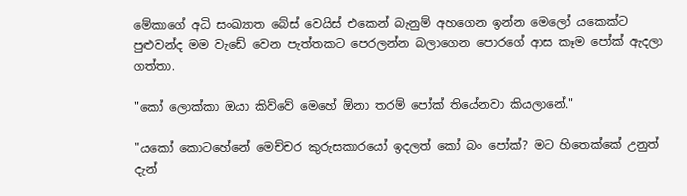මේකාගේ අධි සංඛ්‍යාත බේස් වෙයිස් එකෙන් බැනුම් අහගෙන ඉන්න මෙලෝ යකෙක්ට පුළුවන්ද මම වැඩේ වෙන පැත්තකට පෙරලන්න බලාගෙන පොරගේ ආස කෑම පෝක් ඇදලා ගත්තා.

"කෝ ලොක්කා ඔයා කිව්වේ මෙහේ ඕනා තරම් පෝක් තියේනවා කියලානේ."

"යකෝ කොටහේනේ මෙච්චර කුරුසකාරයෝ ඉදලත් කෝ බං පෝක්? මට හිතෙක්කේ උනුත් දැන්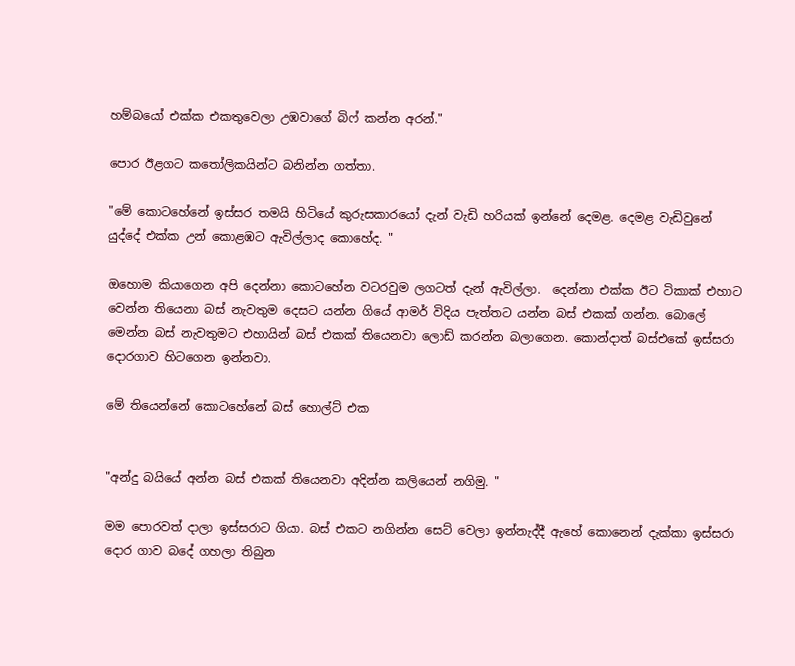හම්බයෝ එක්ක එකතුවෙලා උඹවාගේ බිෆ් කන්න අරන්."

පොර ඊළගට කතෝලිකයින්ට බනින්න ගත්තා.

"මේ කොටහේනේ ඉස්සර තමයි හිටියේ කුරුසකාරයෝ දැන් වැඩි හරියක් ඉන්නේ දෙමළ. දෙමළ වැඩිවුනේ යුද්දේ එක්ක උන් කොළඹට ඇවිල්ලාද කොහේද. "

ඔහොම කියාගෙන අපි දෙන්නා කොටහේන වටරවුම ලගටත් දැන් ඇවිල්ලා.  දෙන්නා එක්ක ඊට ටිකාක් එහාට වෙන්න තියෙනා බස් නැවතුම දෙසට යන්න ගියේ ආමර් විදිය පැත්තට යන්න බස් එකක් ගන්න. බොලේ මෙන්න බස් නැවතුමට එහායින් බස් එකක් තියෙනවා ලොඩ් කරන්න බලාගෙන. කොන්දාත් බස්එකේ ඉස්සරා දොරගාව හිටගෙන ඉන්නවා.

මේ තියෙන්නේ කොටහේනේ බස් හොල්ට් එක


"අන්දු බයියේ අන්න බස් එකක් තියෙනවා අදින්න කලියෙන් නගිමු. "

මම පොරවත් දාලා ඉස්සරාට ගියා. බස් එකට නගින්න සෙට් වෙලා ඉන්නැද්දී ඇහේ කොනෙන් දැක්කා ඉස්සරා දොර ගාව බදේ ගහලා තිබුන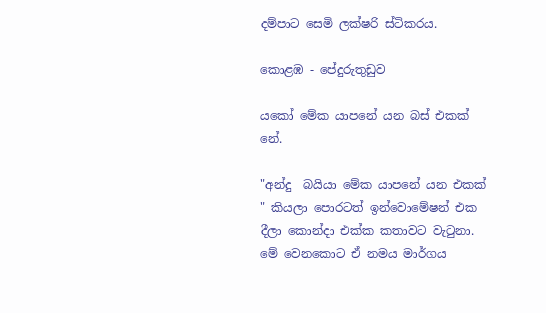දම්පාට සෙමි ලක්ෂරි ස්ටිකරය.

කොළඹ - පේදුරුතුඩුව

යකෝ මේක යාපනේ යන බස් එකක් නේ.

"අන්දු  බයියා මේක යාපනේ යන එකක් " කියලා පොරටත් ඉන්වොමේෂන් එක දීලා කොන්දා එක්ක කතාවට වැටුනා. මේ වෙනකොට ඒ නමය මාර්ගය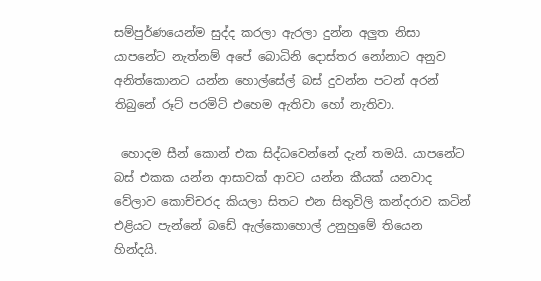සම්පුර්ණයෙන්ම සුද්ද කරලා ඇරලා දුන්න අලුත නිසා යාපනේට නැත්නම් අපේ බොධිනි දොස්තර නෝනාට අනුව අනිත්කොනට යන්න හොල්සේල් බස් දුවන්න පටන් අරන් තිබුනේ රූට් පරමිට් එහෙම ඇතිවා හෝ නැතිවා.

 හොදම සීන් කොන් එක සිද්ධවෙන්නේ දැන් තමයි. යාපනේට බස් එකක යන්න ආසාවක් ආවට යන්න කීයක් යනවාද වේලාව කොච්චරද කියලා සිතට එන සිතුවිලි කන්දරාව කටින් එළියට පැන්නේ බඩේ ඇල්කොහොල් උනුහුමේ තියෙන හින්දයි.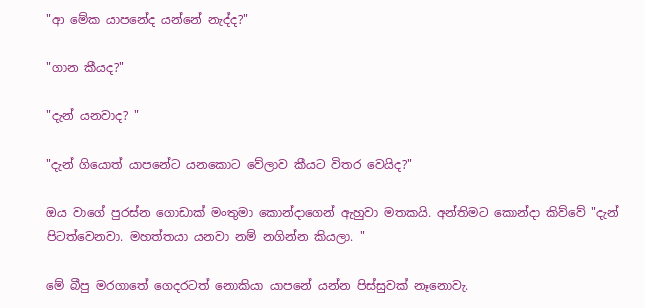"ආ මේක යාපනේද යන්නේ නැද්ද?"

"ගාන කීයද?"

"දැන් යනවාද? "

"දැන් ගියොත් යාපනේට යනකොට වේලාව කීයට විතර වෙයිද?"

ඔය වාගේ පුරස්න ගොඩාක් මංතුමා කොන්දාගෙන් ඇහුවා මතකයි. අන්තිමට කොන්දා කිව්වේ "දැන් පිටත්වෙනවා. මහත්තයා යනවා නම් නගින්න කියලා. "

මේ බීපු මරගාතේ ගෙදරටත් නොකියා යාපනේ යන්න පිස්සුවක් නෑනොවැ.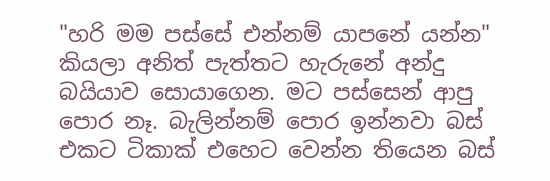"හරි මම පස්සේ එන්නම් යාපනේ යන්න"  කියලා අනිත් පැත්තට හැරුනේ අන්දු බයියාව සොයාගෙන. මට පස්සෙන් ආපු පොර නෑ. බැලින්නම් පොර ඉන්නවා බස් එකට ටිකාක් එහෙට වෙන්න තියෙන බස්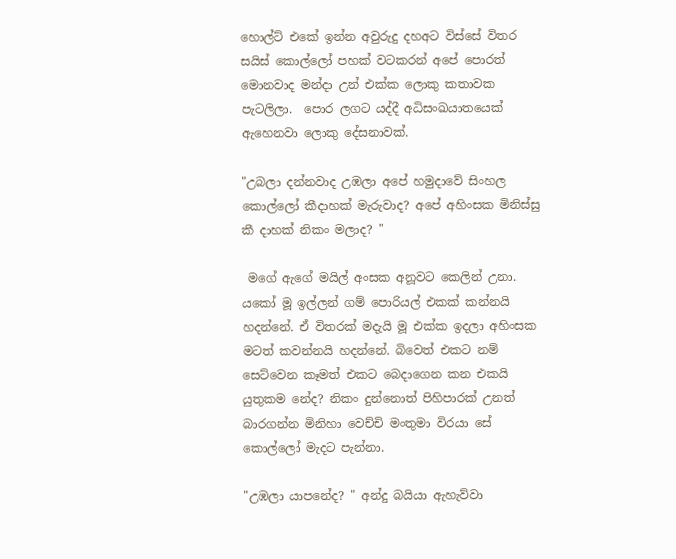හොල්ට් එකේ ඉන්න අවුරුදු දහඅට විස්සේ විතර සයිස් කොල්ලෝ පහක් වටකරන් අපේ පොරත් මොනවාද මන්දා උන් එක්ක ලොකු කතාවක පැටලිලා.  පොර ලගට යද්දී අධිසංඛයාතයෙක් ඇහෙනවා ලොකු දේසනාවක්.

"උබලා දන්නවාද උඹලා අපේ හමුදාවේ සිංහල කොල්ලෝ කීදාහක් මැරුවාද? අපේ අහිංසක මිනිස්සු කී දාහක් නිකං මලාද? "

 මගේ ඇගේ මයිල් අංසක අනූවට කෙලින් උනා. යකෝ මූ ඉල්ලන් ගම් පොරියල් එකක් කන්නයි හදන්නේ. ඒ විතරක් මදැයි මූ එක්ක ඉදලා අහිංසක මටත් කවන්නයි හදන්නේ. බිවෙත් එකට නම් සෙට්වෙන කෑමත් එකට බෙදාගෙන කන එකයි යුතුකම නේද? නිකං දුන්නොත් පිහිපාරක් උනත් බාරගන්න මිනිහා වෙච්චි මංතුමා විරයා සේ කොල්ලෝ මැදට පැන්නා.

"උඹලා යාපනේද? " අන්දු බයියා ඇහැව්වා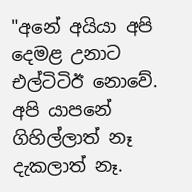"අනේ අයියා අපි දෙමළ උනාට එල්ටිටිඊ නොවේ. අපි යාපනේ ගිහිල්ලාත් නෑ දැකලාත් නෑ.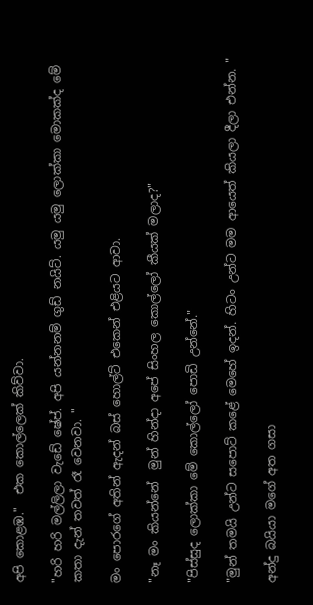අපි කොළඹ."  එක කොල්ලෙක් කිව්වා.

"හරි හරි මල්ලිලා වැඩේ ෂේප්. අපි යන්නනම් ගුඩ් නයිට්. යමු යමු ලොක්කා මොකක්ද මේ කතා දැන් තවත් රෑ වෙනවා. "

මං පොරගේ අතින් ඇදන් බස් හොල්ට් එකෙන් එළියට ආවා.

"නෑ මං කියන්නේ  මුන් හින්දා අපේ සිංහල කොල්ලෝ කීයක් මලාද?"

"පිස්සුද ලොක්කා මේ කොල්ලෝ පොඩි උන්නේ."

"මුන් තමයි උන්ට සපොට් කළේ මෙහේ ඉදන්. හිටං උන්ට මම ආයෙත් කියලා දීලා එන්න. "

අන්දු බයියා මගේ අත ගසා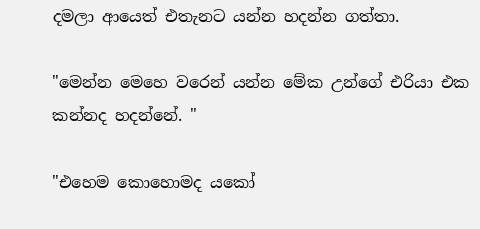දමලා ආයෙත් එතැනට යන්න හදන්න ගත්තා.

"මෙන්න මෙහෙ වරෙන් යන්න මේක උන්ගේ එරියා එක කන්නද හදන්නේ. "

"එහෙම කොහොමද යකෝ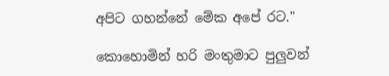අපිට ගහන්නේ මේක අපේ රට."

කොහොමින් හරි මංතුමාට පුලුවන්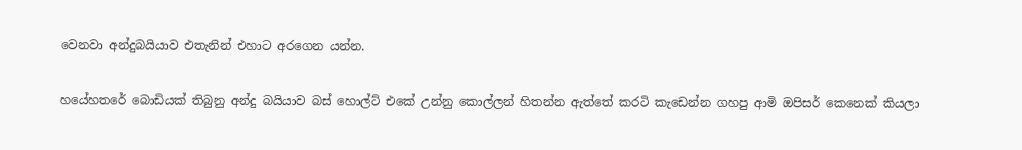වෙනවා අන්දුබයියාව එතැනින් එහාට අරගෙන යන්න.

හයේහතරේ බොඩියක් තිබුනු අන්දු බයියාව බස් හොල්ට් එකේ උන්නු කොල්ලන් හිතන්න ඇත්තේ කරටි කැඩෙන්න ගහපු ආමි ඔපිසර් කෙනෙක් කියලා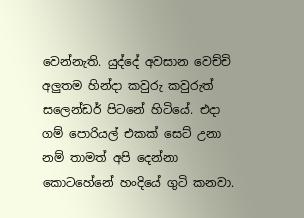වෙන්නැති. යුද්දේ අවසාන වෙච්චි අලුතම හින්දා කවුරු කවුරුත් සලෙන්ඩර් පිටනේ හිටියේ. එදා ගම් පොරියල් එකක් සෙට් උනා නම් තාමත් අපි දෙන්නා කොටහේනේ හංදියේ ගුටි කනවා.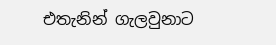එතැනින් ගැලවුනාට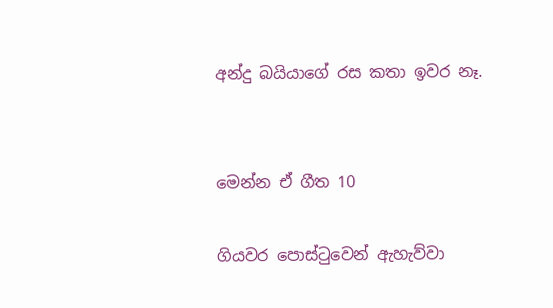අන්දු බයියාගේ රස කතා ඉවර නෑ.


මෙන්න ඒ ගීත 10

ගියවර පොස්ටුවෙන් ඇහැව්වා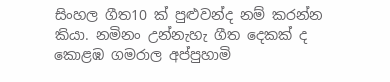සිංහල ගීත10 ක් පුළුවන්ද නම් කරන්න කියා. නමිනං උන්නැහැ ගීත දෙකක් ද කොළඹ ගමරාල අප්පුහාමි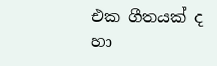එක ගීතයක් ද හා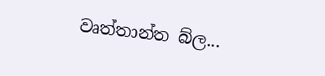වෘත්තාන්ත බ්ල...